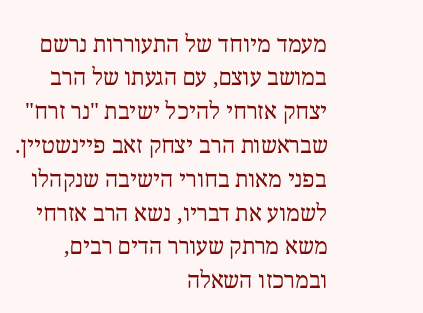מעמד מיוחד של התעוררות נרשם במושב עוצם, עם הגעתו של הרב יצחק אזרחי להיכל ישיבת "נר זרח" שבראשות הרב יצחק זאב פיינשטיין. בפני מאות בחורי הישיבה שנקהלו לשמוע את דבריו, נשא הרב אזרחי משא מרתק שעורר הדים רבים, ובמרכזו השאלה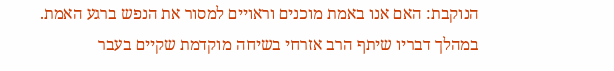הנוקבת: האם אנו באמת מוכנים וראויים למסור את הנפש ברגע האמת.
במהלך דבריו שיתף הרב אזרחי בשיחה מוקדמת שקיים בעבר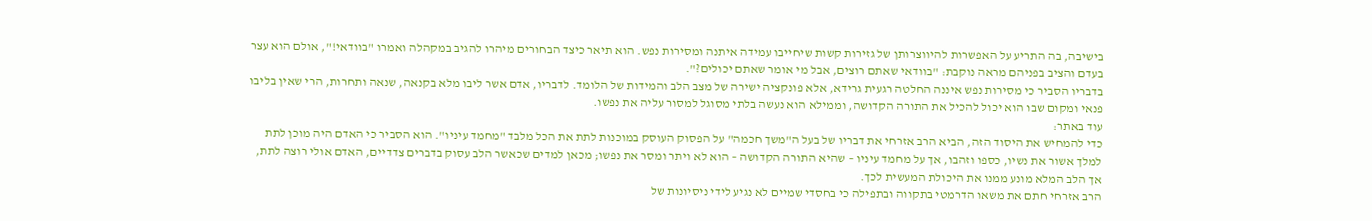בישיבה, בה התריע על האפשרות להיווצרותן של גזירות קשות שיחייבו עמידה איתנה ומסירות נפש. הוא תיאר כיצד הבחורים מיהרו להגיב במקהלה ואמרו "בוודאי!", אולם הוא עצר בעדם והציב בפניהם מראה נוקבת: "בוודאי שאתם רוצים, אבל מי אומר שאתם יכולים?".
בדבריו הסביר כי מסירות נפש איננה החלטה רגעית גרידא, אלא פונקציה ישירה של מצב הלב והמידות של הלומד. לדבריו, אדם אשר ליבו מלא בקנאה, שנאה ותחרות, הרי שאין בליבו פנאי ומקום שבו הוא יכול להכיל את התורה הקדושה, וממילא הוא נעשה בלתי מסוגל למסור עליה את נפשו.
עוד באתר:
כדי להמחיש את היסוד הזה, הביא הרב אזרחי את דבריו של בעל ה"משך חכמה" על הפסוק העוסק במוכנות לתת את הכל מלבד "מחמד עיניו". הוא הסביר כי האדם היה מוכן לתת למלך אשור את נשיו, כספו וזהבו, אך על מחמד עיניו – שהיא התורה הקדושה – הוא לא ויתר ומסר את נפשו; מכאן למדים שכאשר הלב עסוק בדברים צדדיים, האדם אולי רוצה לתת, אך הלב המלא מונע ממנו את היכולת המעשית לכך.
הרב אזרחי חתם את משאו הדרמטי בתקווה ובתפילה כי בחסדי שמיים לא נגיע לידי ניסיונות של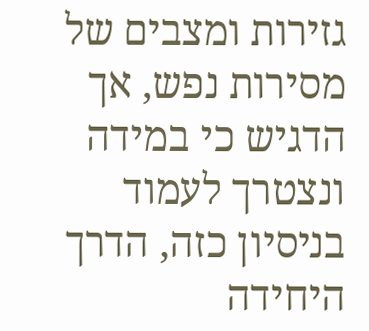גזירות ומצבים של מסירות נפש, אך הדגיש כי במידה ונצטרך לעמוד בניסיון כזה, הדרך היחידה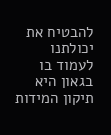להבטיח את יכולתנו לעמוד בו בגאון היא תיקון המידות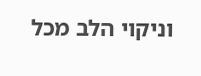וניקוי הלב מכל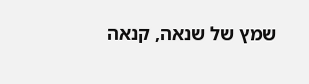שמץ של שנאה, קנאה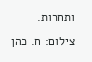ותחרות.
צילום: ח. כהן